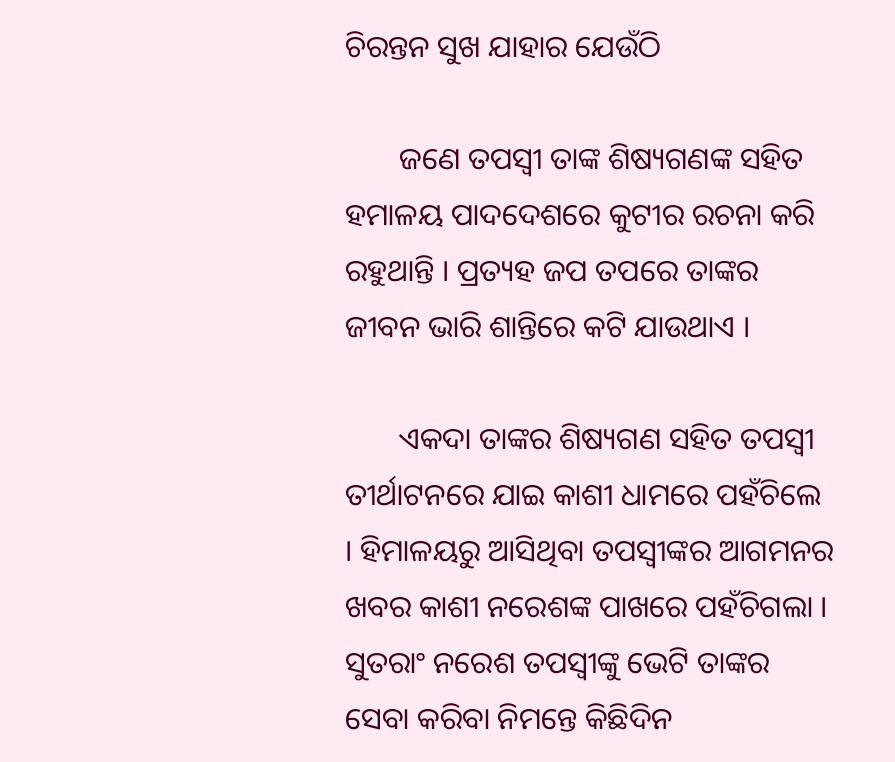ଚିରନ୍ତନ ସୁଖ ଯାହାର ଯେଉଁଠି

       ଜଣେ ତପସ୍ୱୀ ତାଙ୍କ ଶିଷ୍ୟଗଣଙ୍କ ସହିତ ହମାଳୟ ପାଦଦେଶରେ କୁଟୀର ରଚନା କରି ରହୁଥାନ୍ତି । ପ୍ରତ୍ୟହ ଜପ ତପରେ ତାଙ୍କର ଜୀବନ ଭାରି ଶାନ୍ତିରେ କଟି ଯାଉଥାଏ ।

       ଏକଦା ତାଙ୍କର ଶିଷ୍ୟଗଣ ସହିତ ତପସ୍ୱୀ ତୀର୍ଥାଟନରେ ଯାଇ କାଶୀ ଧାମରେ ପହଁଚିଲେ । ହିମାଳୟରୁ ଆସିଥିବା ତପସ୍ୱୀଙ୍କର ଆଗମନର ଖବର କାଶୀ ନରେଶଙ୍କ ପାଖରେ ପହଁଚିଗଲା । ସୁତରାଂ ନରେଶ ତପସ୍ୱୀଙ୍କୁ ଭେଟି ତାଙ୍କର ସେବା କରିବା ନିମନ୍ତେ କିଛିଦିନ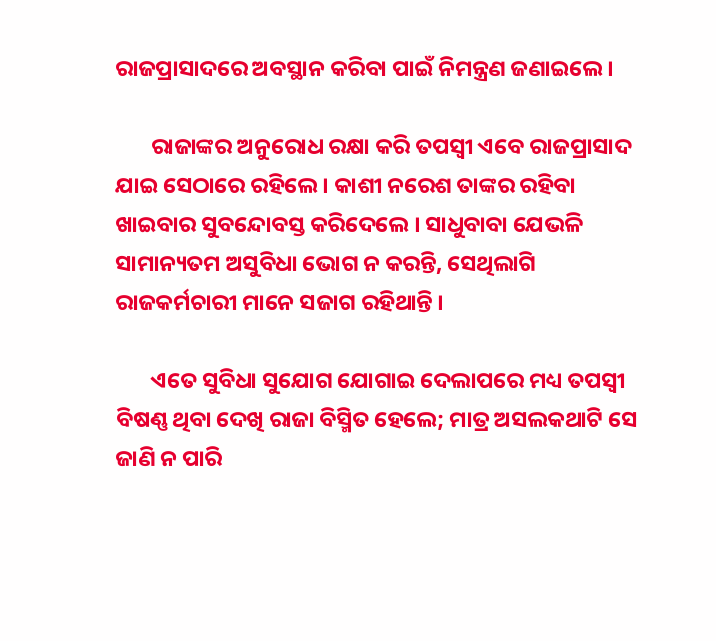ରାଜପ୍ରାସାଦରେ ଅବସ୍ଥାନ କରିବା ପାଇଁ ନିମନ୍ତ୍ରଣ ଜଣାଇଲେ ।

       ରାଜାଙ୍କର ଅନୁରୋଧ ରକ୍ଷା କରି ତପସ୍ୱୀ ଏବେ ରାଜପ୍ରାସାଦ ଯାଇ ସେଠାରେ ରହିଲେ । କାଶୀ ନରେଶ ତାଙ୍କର ରହିବା ଖାଇବାର ସୁବନ୍ଦୋବସ୍ତ କରିଦେଲେ । ସାଧୁବାବା ଯେଭଳି ସାମାନ୍ୟତମ ଅସୁବିଧା ଭୋଗ ନ କରନ୍ତି, ସେଥିଲାଗି ରାଜକର୍ମଚାରୀ ମାନେ ସଜାଗ ରହିଥାନ୍ତି ।

       ଏତେ ସୁବିଧା ସୁଯୋଗ ଯୋଗାଇ ଦେଲାପରେ ମଧ୍ୟ ତପସ୍ୱୀ ବିଷଣ୍ଣ ଥିବା ଦେଖି ରାଜା ବିସ୍ମିତ ହେଲେ; ମାତ୍ର ଅସଲକଥାଟି ସେ ଜାଣି ନ ପାରି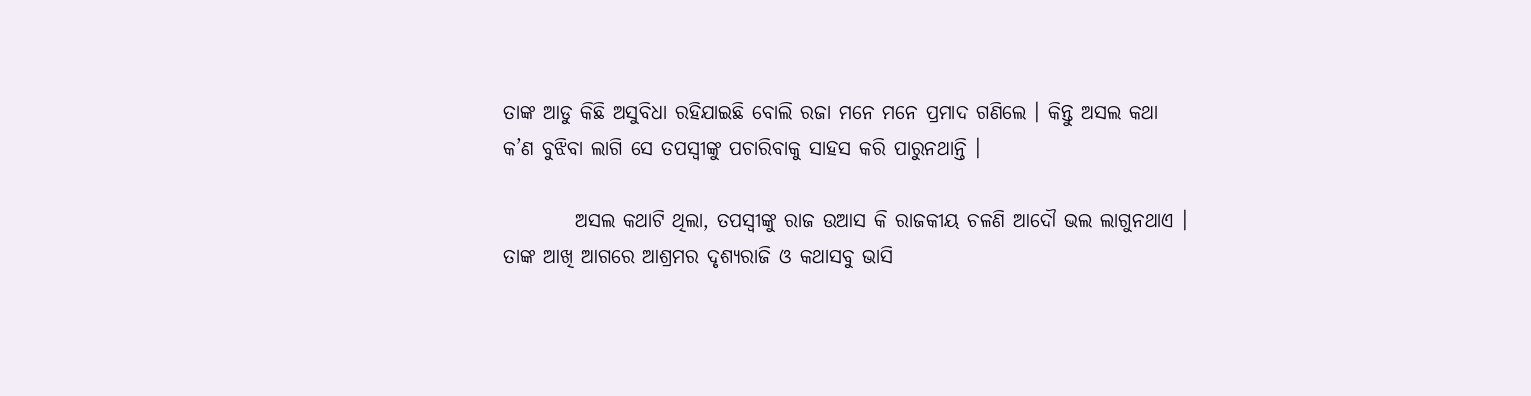ତାଙ୍କ ଆଡୁ କିଛି ଅସୁବିଧା ରହିଯାଇଛି ବୋଲି ରଜା ମନେ ମନେ ପ୍ରମାଦ ଗଣିଲେ । କିନ୍ତୁ ଅସଲ କଥା କ’ଣ ବୁଝିବା ଲାଗି ସେ ତପସ୍ୱୀଙ୍କୁ ପଚାରିବାକୁ ସାହସ କରି ପାରୁନଥାନ୍ତି ।

         ଅସଲ କଥାଟି ଥିଲା, ତପସ୍ୱୀଙ୍କୁ ରାଜ ଉଆସ କି ରାଜକୀୟ ଚଳଣି ଆଦୌ ଭଲ ଲାଗୁନଥାଏ । ତାଙ୍କ ଆଖି ଆଗରେ ଆଶ୍ରମର ଦୃଶ୍ୟରାଜି ଓ କଥାସବୁ ଭାସି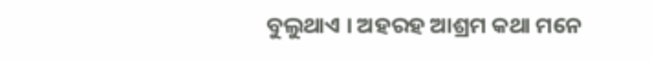ବୁଲୁଥାଏ । ଅହରହ ଆଶ୍ରମ କଥା ମନେ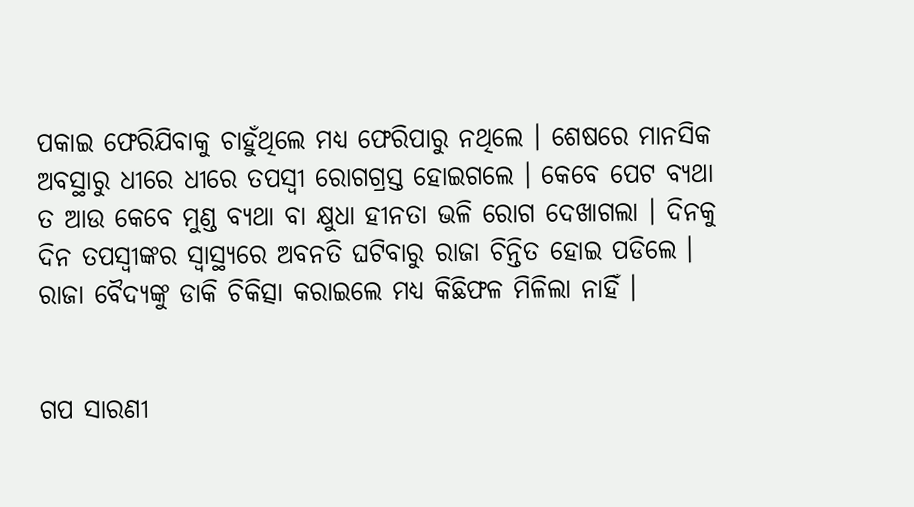ପକାଇ ଫେରିଯିବାକୁ ଚାହୁଁଥିଲେ ମଧ୍ୟ ଫେରିପାରୁ ନଥିଲେ । ଶେଷରେ ମାନସିକ ଅବସ୍ଥାରୁ ଧୀରେ ଧୀରେ ତପସ୍ୱୀ ରୋଗଗ୍ରସ୍ତ ହୋଇଗଲେ । କେବେ ପେଟ ବ୍ୟଥା ତ ଆଉ କେବେ ମୁଣ୍ଡ ବ୍ୟଥା ବା କ୍ଷୁଧା ହୀନତା ଭଳି ରୋଗ ଦେଖାଗଲା । ଦିନକୁ ଦିନ ତପସ୍ୱୀଙ୍କର ସ୍ୱାସ୍ଥ୍ୟରେ ଅବନତି ଘଟିବାରୁ ରାଜା ଚିନ୍ତିତ ହୋଇ ପଡିଲେ । ରାଜା ବୈଦ୍ୟଙ୍କୁ ଡାକି ଚିକିତ୍ସା କରାଇଲେ ମଧ୍ୟ କିଛିଫଳ ମିଳିଲା ନାହିଁ ।


ଗପ ସାରଣୀ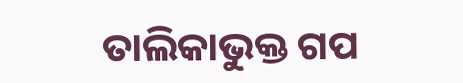ତାଲିକାଭୁକ୍ତ ଗପ